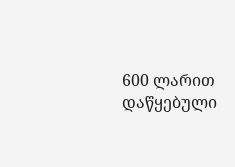600 ლარით დაწყებული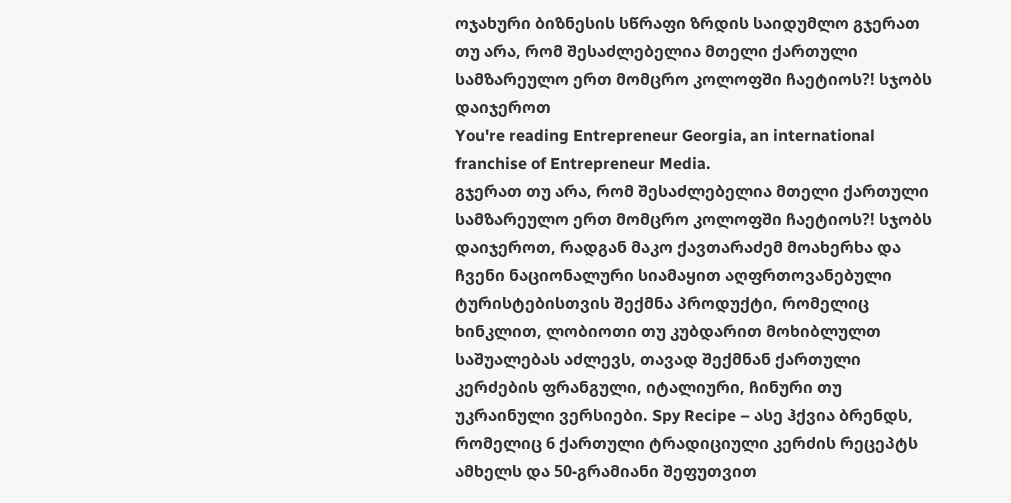ოჯახური ბიზნესის სწრაფი ზრდის საიდუმლო გჯერათ თუ არა, რომ შესაძლებელია მთელი ქართული სამზარეულო ერთ მომცრო კოლოფში ჩაეტიოს?! სჯობს დაიჯეროთ
You're reading Entrepreneur Georgia, an international franchise of Entrepreneur Media.
გჯერათ თუ არა, რომ შესაძლებელია მთელი ქართული სამზარეულო ერთ მომცრო კოლოფში ჩაეტიოს?! სჯობს დაიჯეროთ, რადგან მაკო ქავთარაძემ მოახერხა და ჩვენი ნაციონალური სიამაყით აღფრთოვანებული ტურისტებისთვის შექმნა პროდუქტი, რომელიც ხინკლით, ლობიოთი თუ კუბდარით მოხიბლულთ საშუალებას აძლევს, თავად შექმნან ქართული კერძების ფრანგული, იტალიური, ჩინური თუ უკრაინული ვერსიები. Spy Recipe – ასე ჰქვია ბრენდს, რომელიც 6 ქართული ტრადიციული კერძის რეცეპტს ამხელს და 50-გრამიანი შეფუთვით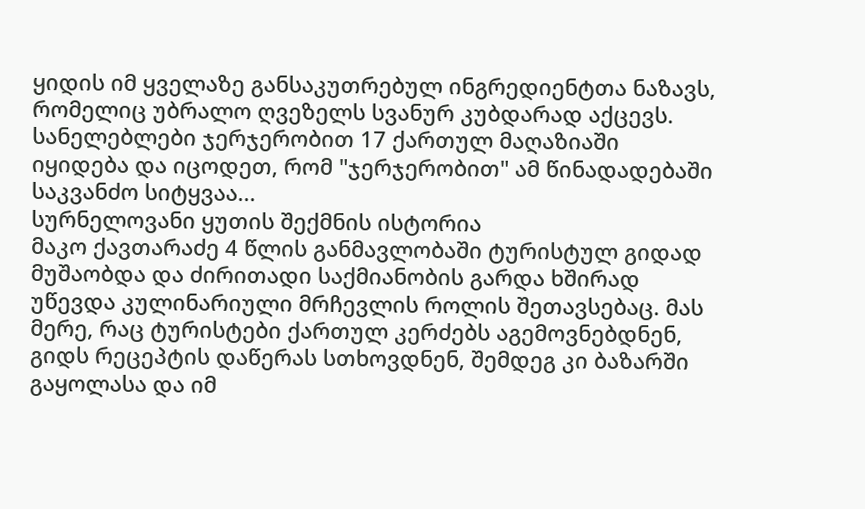ყიდის იმ ყველაზე განსაკუთრებულ ინგრედიენტთა ნაზავს, რომელიც უბრალო ღვეზელს სვანურ კუბდარად აქცევს. სანელებლები ჯერჯერობით 17 ქართულ მაღაზიაში იყიდება და იცოდეთ, რომ "ჯერჯერობით" ამ წინადადებაში საკვანძო სიტყვაა...
სურნელოვანი ყუთის შექმნის ისტორია
მაკო ქავთარაძე 4 წლის განმავლობაში ტურისტულ გიდად მუშაობდა და ძირითადი საქმიანობის გარდა ხშირად უწევდა კულინარიული მრჩევლის როლის შეთავსებაც. მას მერე, რაც ტურისტები ქართულ კერძებს აგემოვნებდნენ, გიდს რეცეპტის დაწერას სთხოვდნენ, შემდეგ კი ბაზარში გაყოლასა და იმ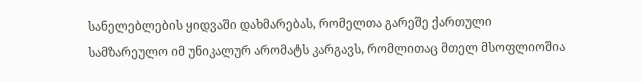სანელებლების ყიდვაში დახმარებას, რომელთა გარეშე ქართული სამზარეულო იმ უნიკალურ არომატს კარგავს, რომლითაც მთელ მსოფლიოშია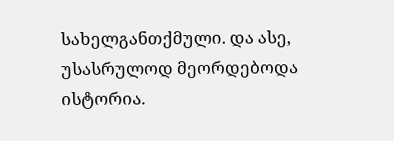სახელგანთქმული. და ასე, უსასრულოდ მეორდებოდა ისტორია.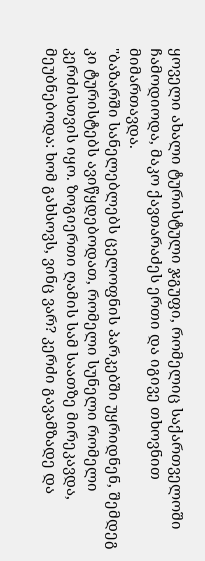ყოველი ახალი ტურისტული ჯგუფი, რომელიც საქართველოში ჩამოდიოდა, მაკო ქავთარაძეს ერთი და იგივე თხოვნით მიმართავდა.
"ბაზარში სანელებლებს ცელოფნის პარკებში უყრიდნენ, შემდეგ კი ტურისტებს ავიწყდებოდათ, რომელი სუნელი რომელი კერძისთვის იყო. ზოგიერთი ღამის სამ საათზე მირეკავდა, მეუბნებოდა: ხომ გახსოვს, ვინც ვარ? კერძი გავამზადე და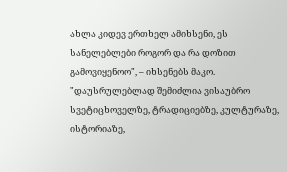ახლა კიდევ ერთხელ ამიხსენი, ეს სანელებლები როგორ და რა დოზით გამოვიყენოო", – იხსენებს მაკო.
"დაუსრულებლად შემიძლია ვისაუბრო სვეტიცხოველზე, ტრადიციებზე, კულტურაზე, ისტორიაზე,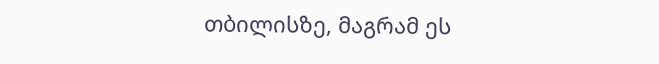თბილისზე, მაგრამ ეს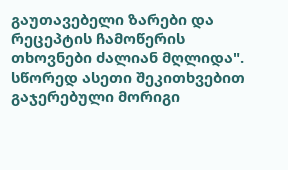გაუთავებელი ზარები და რეცეპტის ჩამოწერის თხოვნები ძალიან მღლიდა". სწორედ ასეთი შეკითხვებით გაჯერებული მორიგი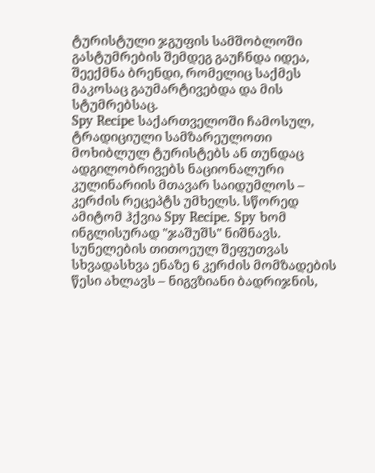ტურისტული ჯგუფის სამშობლოში გასტუმრების შემდეგ გაუჩნდა იდეა, შეექმნა ბრენდი, რომელიც საქმეს მაკოსაც გაუმარტივებდა და მის სტუმრებსაც.
Spy Recipe საქართველოში ჩამოსულ, ტრადიციული სამზარეულოთი მოხიბლულ ტურისტებს ან თუნდაც ადგილობრივებს ნაციონალური კულინარიის მთავარ საიდუმლოს – კერძის რეცეპტს უმხელს. სწორედ ამიტომ ჰქვია Spy Recipe. Spy ხომ ინგლისურად "ჯაშუშს" ნიშნავს. სუნელების თითოეულ შეფუთვას სხვადასხვა ენაზე 6 კერძის მომზადების წესი ახლავს – ნიგვზიანი ბადრიჯნის,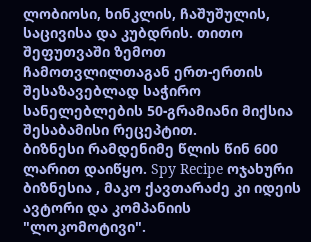ლობიოსი, ხინკლის, ჩაშუშულის, საცივისა და კუბდრის. თითო შეფუთვაში ზემოთ ჩამოთვლილთაგან ერთ-ერთის შესაზავებლად საჭირო სანელებლების 50-გრამიანი მიქსია შესაბამისი რეცეპტით.
ბიზნესი რამდენიმე წლის წინ 600 ლარით დაიწყო. Spy Recipe ოჯახური ბიზნესია , მაკო ქავთარაძე კი იდეის ავტორი და კომპანიის "ლოკომოტივი".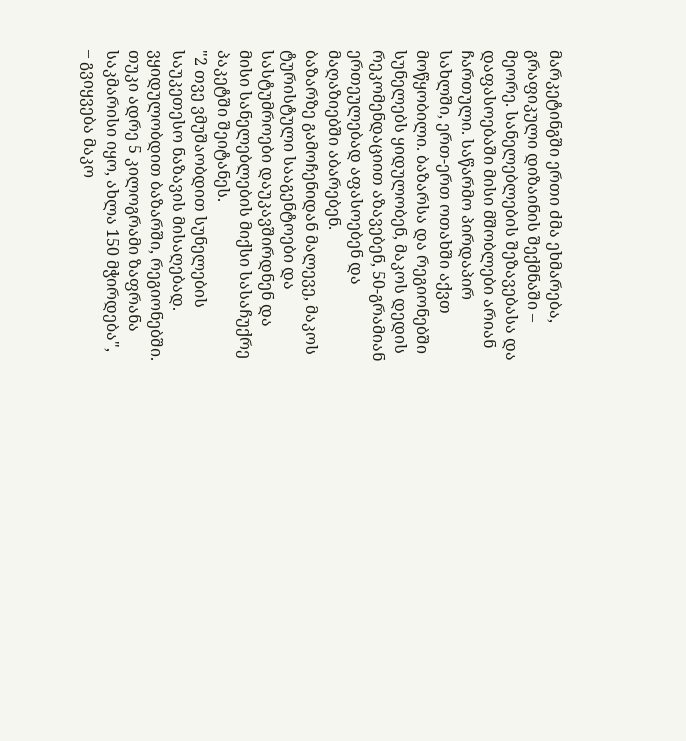მარკეტინგში ერთი ძმა ეხმარება, გრაფიკული დიზაინის შექმნაში – მეორე. სანელებლების შეზავებასა და დაფასოებაში მისი მშობლები არიან ჩართული. საწარმო პირდაპირ სახლში, ერთ-ერთ ოთახში აქვთ მოწყობილი. ბაზარსა და რეგიონებში სუნელებს ყიდულობენ, მაკოს დედის რეკომენდაციით აზავებენ, 50-გრამიან ერთეულებად აფასოებენ და მაღაზიებში აბარებენ.
ბაზარზე გამოჩენიდან მალევე, მაკოს ტურისტული სააგენტოები და სასტუმროები დაუკავშირდნენ და მისი სანელებლების მიქსი სასაჩუქრე პაკეტში შეიტანეს.
"2 თვე ვმუშაობდით სუნელების საუკეთესო ნაზავის მისაღებად. ვყიდულობდით ბაზარში, რეგიონებში. თუკი ადრე 5 კილოგრამი ზაფრანა საკმარისი იყო, ახლა 150 მჭირდება", – გვიყვება მაკო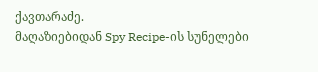ქავთარაძე.
მაღაზიებიდან Spy Recipe-ის სუნელები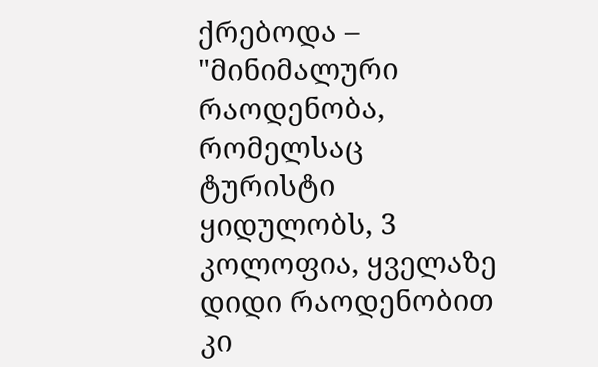ქრებოდა – "მინიმალური რაოდენობა, რომელსაც ტურისტი ყიდულობს, 3 კოლოფია, ყველაზე დიდი რაოდენობით კი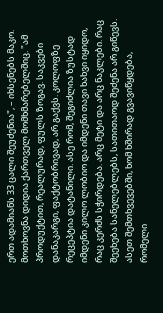ერთ ადამიანს 33 ცალი შეუძენია", – იხსენებს მაკო.
მოთხოვნა დიდია ქართველ მომხმარებელშიც. "ამ პროდუქტით, რეალურად, ფულს ზოგავ. საკვები დანაკარგი, ფაქტობრივად, არ გაქვს. კოლოფზე რეცეპტია დატანილი. ასე რომ, შეგიძლია ზუსტად იმდენი კილო ლობიო და იმდენი თავი ხახვი იყიდო, რაც კერძს სჭირდება. არც მეტი და არც ნაკლები. რაც შეეხება სანელებლებს, სათითაოდ შეძენა არ გიწევს. ასეთ შემთხვევებში, ხომ ხშირად გვავიწყდება, რომელი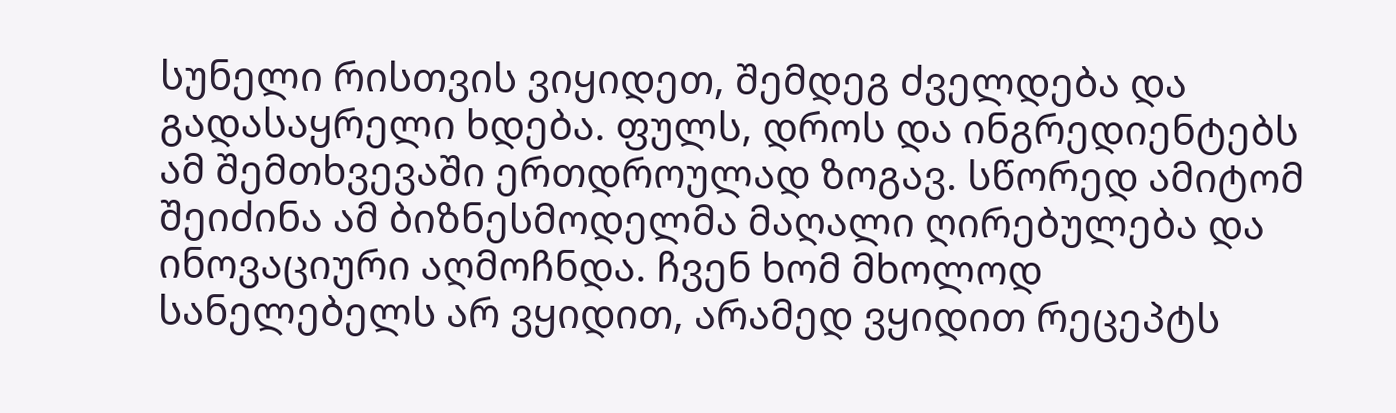სუნელი რისთვის ვიყიდეთ, შემდეგ ძველდება და გადასაყრელი ხდება. ფულს, დროს და ინგრედიენტებს ამ შემთხვევაში ერთდროულად ზოგავ. სწორედ ამიტომ შეიძინა ამ ბიზნესმოდელმა მაღალი ღირებულება და ინოვაციური აღმოჩნდა. ჩვენ ხომ მხოლოდ სანელებელს არ ვყიდით, არამედ ვყიდით რეცეპტს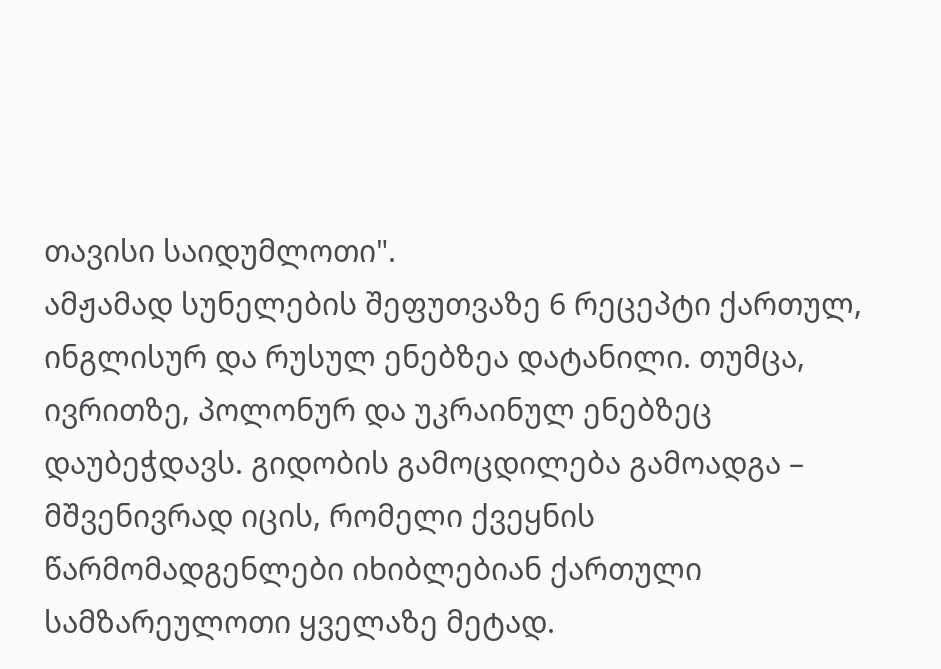თავისი საიდუმლოთი".
ამჟამად სუნელების შეფუთვაზე 6 რეცეპტი ქართულ, ინგლისურ და რუსულ ენებზეა დატანილი. თუმცა, ივრითზე, პოლონურ და უკრაინულ ენებზეც დაუბეჭდავს. გიდობის გამოცდილება გამოადგა – მშვენივრად იცის, რომელი ქვეყნის წარმომადგენლები იხიბლებიან ქართული სამზარეულოთი ყველაზე მეტად.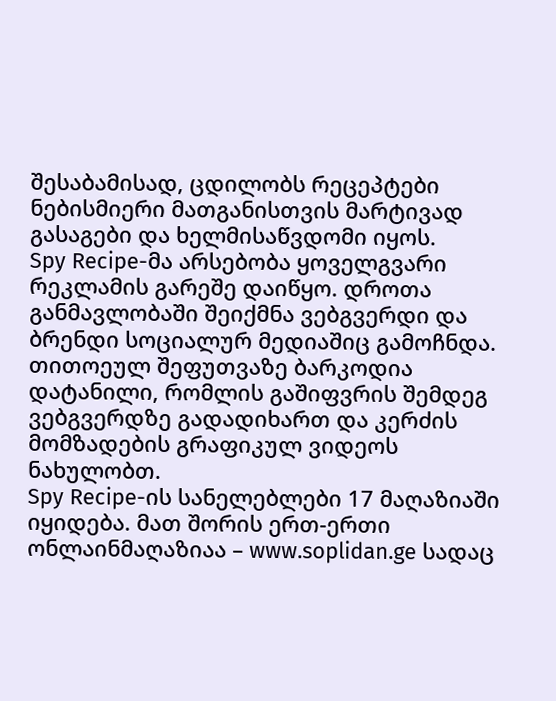შესაბამისად, ცდილობს რეცეპტები ნებისმიერი მათგანისთვის მარტივად გასაგები და ხელმისაწვდომი იყოს.
Spy Recipe-მა არსებობა ყოველგვარი რეკლამის გარეშე დაიწყო. დროთა განმავლობაში შეიქმნა ვებგვერდი და ბრენდი სოციალურ მედიაშიც გამოჩნდა. თითოეულ შეფუთვაზე ბარკოდია დატანილი, რომლის გაშიფვრის შემდეგ ვებგვერდზე გადადიხართ და კერძის მომზადების გრაფიკულ ვიდეოს ნახულობთ.
Spy Recipe-ის სანელებლები 17 მაღაზიაში იყიდება. მათ შორის ერთ-ერთი ონლაინმაღაზიაა – www.soplidan.ge სადაც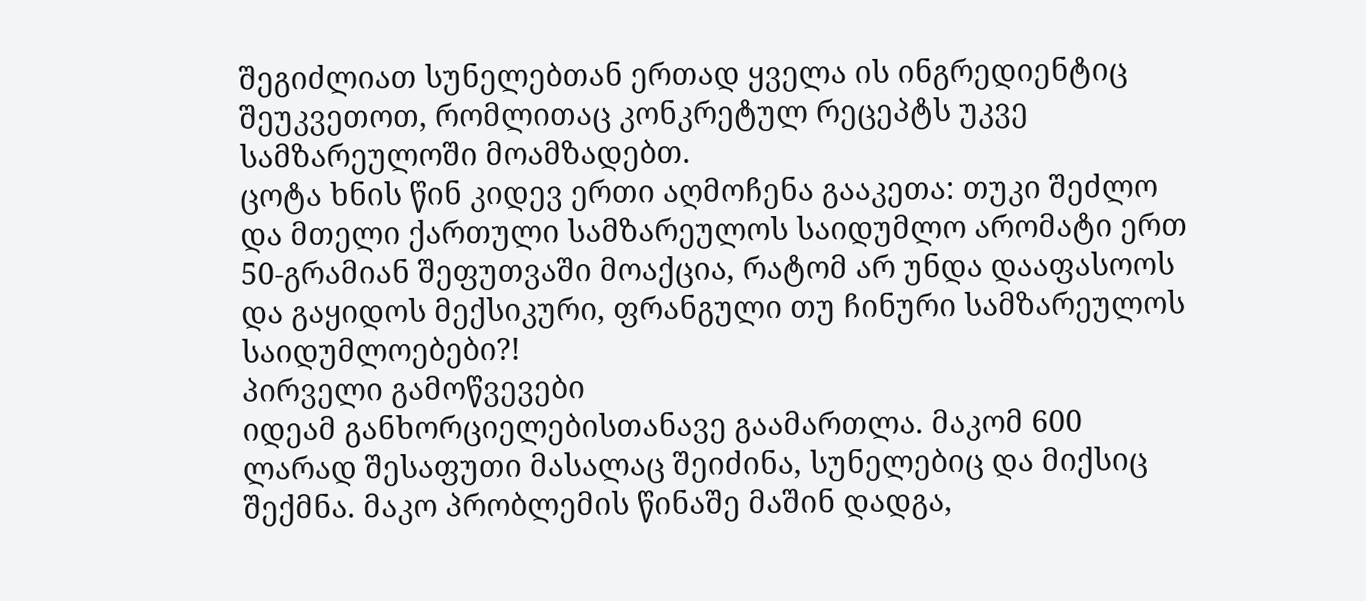შეგიძლიათ სუნელებთან ერთად ყველა ის ინგრედიენტიც შეუკვეთოთ, რომლითაც კონკრეტულ რეცეპტს უკვე სამზარეულოში მოამზადებთ.
ცოტა ხნის წინ კიდევ ერთი აღმოჩენა გააკეთა: თუკი შეძლო და მთელი ქართული სამზარეულოს საიდუმლო არომატი ერთ 50-გრამიან შეფუთვაში მოაქცია, რატომ არ უნდა დააფასოოს და გაყიდოს მექსიკური, ფრანგული თუ ჩინური სამზარეულოს საიდუმლოებები?!
პირველი გამოწვევები
იდეამ განხორციელებისთანავე გაამართლა. მაკომ 600 ლარად შესაფუთი მასალაც შეიძინა, სუნელებიც და მიქსიც შექმნა. მაკო პრობლემის წინაშე მაშინ დადგა,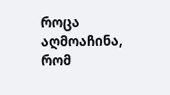როცა აღმოაჩინა, რომ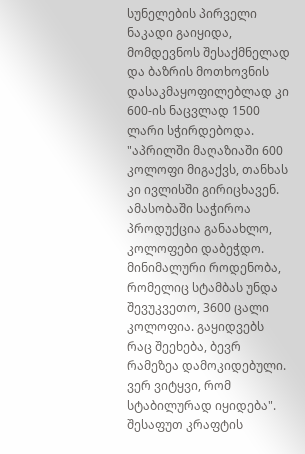სუნელების პირველი ნაკადი გაიყიდა, მომდევნოს შესაქმნელად და ბაზრის მოთხოვნის დასაკმაყოფილებლად კი 600-ის ნაცვლად 1500 ლარი სჭირდებოდა.
"აპრილში მაღაზიაში 600 კოლოფი მიგაქვს, თანხას კი ივლისში გირიცხავენ. ამასობაში საჭიროა პროდუქცია განაახლო, კოლოფები დაბეჭდო. მინიმალური როდენობა, რომელიც სტამბას უნდა შევუკვეთო, 3600 ცალი კოლოფია. გაყიდვებს რაც შეეხება, ბევრ რამეზეა დამოკიდებული. ვერ ვიტყვი, რომ სტაბილურად იყიდება".
შესაფუთ კრაფტის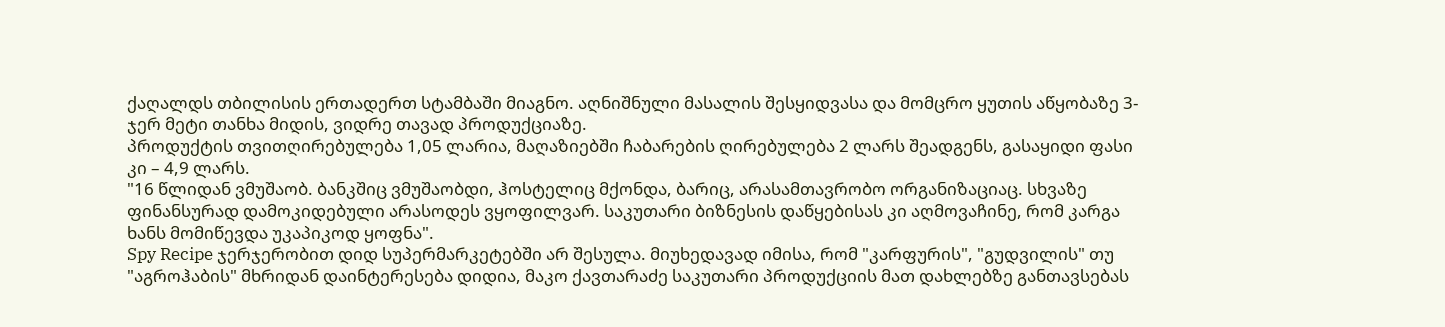ქაღალდს თბილისის ერთადერთ სტამბაში მიაგნო. აღნიშნული მასალის შესყიდვასა და მომცრო ყუთის აწყობაზე 3-ჯერ მეტი თანხა მიდის, ვიდრე თავად პროდუქციაზე.
პროდუქტის თვითღირებულება 1,05 ლარია, მაღაზიებში ჩაბარების ღირებულება 2 ლარს შეადგენს, გასაყიდი ფასი კი – 4,9 ლარს.
"16 წლიდან ვმუშაობ. ბანკშიც ვმუშაობდი, ჰოსტელიც მქონდა, ბარიც, არასამთავრობო ორგანიზაციაც. სხვაზე ფინანსურად დამოკიდებული არასოდეს ვყოფილვარ. საკუთარი ბიზნესის დაწყებისას კი აღმოვაჩინე, რომ კარგა ხანს მომიწევდა უკაპიკოდ ყოფნა".
Spy Recipe ჯერჯერობით დიდ სუპერმარკეტებში არ შესულა. მიუხედავად იმისა, რომ "კარფურის", "გუდვილის" თუ "აგროჰაბის" მხრიდან დაინტერესება დიდია, მაკო ქავთარაძე საკუთარი პროდუქციის მათ დახლებზე განთავსებას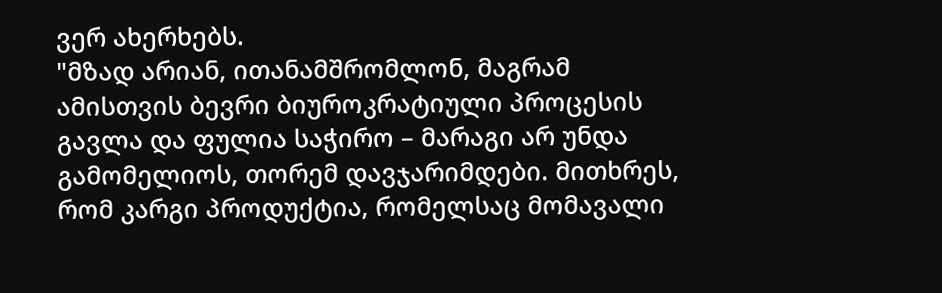ვერ ახერხებს.
"მზად არიან, ითანამშრომლონ, მაგრამ ამისთვის ბევრი ბიუროკრატიული პროცესის გავლა და ფულია საჭირო – მარაგი არ უნდა გამომელიოს, თორემ დავჯარიმდები. მითხრეს, რომ კარგი პროდუქტია, რომელსაც მომავალი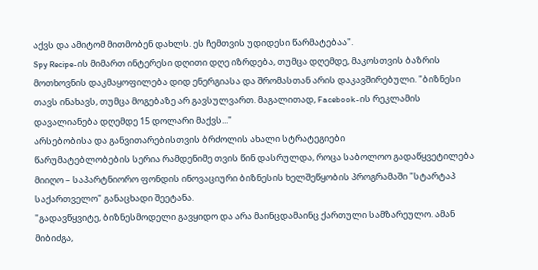აქვს და ამიტომ მითმობენ დახლს. ეს ჩემთვის უდიდესი წარმატებაა".
Spy Recipe-ის მიმართ ინტერესი დღითი დღე იზრდება, თუმცა დღემდე, მაკოსთვის ბაზრის მოთხოვნის დაკმაყოფილება დიდ ენერგიასა და შრომასთან არის დაკავშირებული. "ბიზნესი თავს ინახავს, თუმცა მოგებაზე არ გავსულვართ. მაგალითად, Facebook-ის რეკლამის დავალიანება დღემდე 15 დოლარი მაქვს..."
არსებობისა და განვითარებისთვის ბრძოლის ახალი სტრატეგიები
წარუმატებლობების სერია რამდენიმე თვის წინ დასრულდა, როცა საბოლოო გადაწყვეტილება მიიღო – საპარტნიორო ფონდის ინოვაციური ბიზნესის ხელშეწყობის პროგრამაში "სტარტაპ საქართველო" განაცხადი შეეტანა.
"გადავწყვიტე, ბიზნესმოდელი გავყიდო და არა მაინცდამაინც ქართული სამზარეულო. ამან მიბიძგა,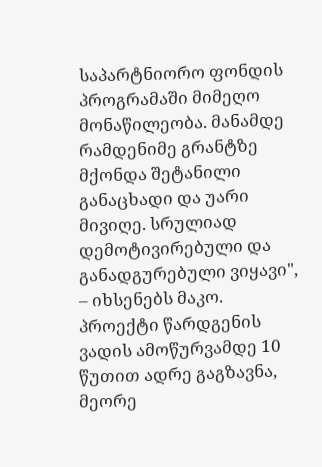საპარტნიორო ფონდის პროგრამაში მიმეღო მონაწილეობა. მანამდე რამდენიმე გრანტზე მქონდა შეტანილი განაცხადი და უარი მივიღე. სრულიად დემოტივირებული და განადგურებული ვიყავი", – იხსენებს მაკო.
პროექტი წარდგენის ვადის ამოწურვამდე 10 წუთით ადრე გაგზავნა, მეორე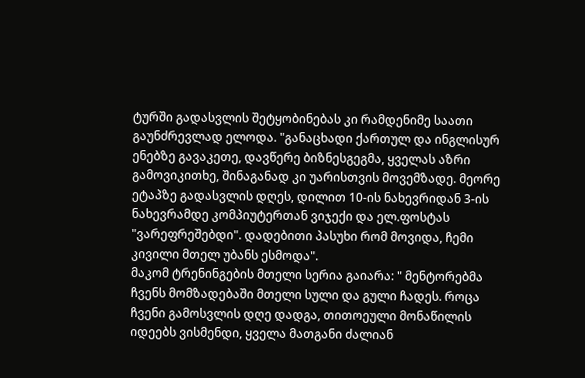ტურში გადასვლის შეტყობინებას კი რამდენიმე საათი გაუნძრევლად ელოდა. "განაცხადი ქართულ და ინგლისურ ენებზე გავაკეთე, დავწერე ბიზნესგეგმა, ყველას აზრი გამოვიკითხე, შინაგანად კი უარისთვის მოვემზადე. მეორე ეტაპზე გადასვლის დღეს, დილით 10-ის ნახევრიდან 3-ის ნახევრამდე კომპიუტერთან ვიჯექი და ელ.ფოსტას "ვარეფრეშებდი". დადებითი პასუხი რომ მოვიდა, ჩემი კივილი მთელ უბანს ესმოდა".
მაკომ ტრენინგების მთელი სერია გაიარა: " მენტორებმა ჩვენს მომზადებაში მთელი სული და გული ჩადეს. როცა ჩვენი გამოსვლის დღე დადგა, თითოეული მონაწილის იდეებს ვისმენდი, ყველა მათგანი ძალიან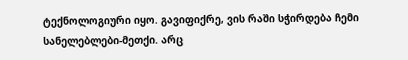ტექნოლოგიური იყო. გავიფიქრე, ვის რაში სჭირდება ჩემი სანელებლები-მეთქი. არც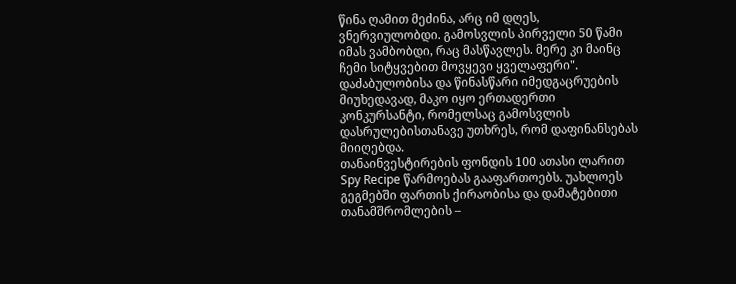წინა ღამით მეძინა, არც იმ დღეს, ვნერვიულობდი. გამოსვლის პირველი 50 წამი იმას ვამბობდი, რაც მასწავლეს. მერე კი მაინც ჩემი სიტყვებით მოვყევი ყველაფერი".
დაძაბულობისა და წინასწარი იმედგაცრუების მიუხედავად, მაკო იყო ერთადერთი კონკურსანტი, რომელსაც გამოსვლის დასრულებისთანავე უთხრეს, რომ დაფინანსებას მიიღებდა.
თანაინვესტირების ფონდის 100 ათასი ლარით Spy Recipe წარმოებას გააფართოებს. უახლოეს გეგმებში ფართის ქირაობისა და დამატებითი თანამშრომლების –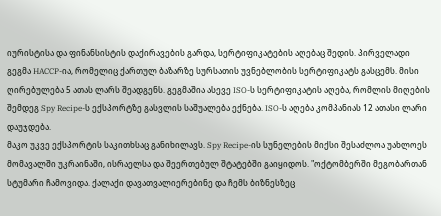იურისტისა და ფინანსისტის დაქირავების გარდა, სერტიფიკატების აღებაც შედის. პირველადი გეგმა HACCP-ია, რომელიც ქართულ ბაზარზე სურსათის უვნებლობის სერტიფიკატს გასცემს. მისი ღირებულება 5 ათას ლარს შეადგენს. გეგმაშია ასევე ISO-ს სერტიფიკატის აღება, რომლის მიღების შემდეგ Spy Recipe-ს ექსპორტზე გასვლის საშუალება ექნება. ISO-ს აღება კომპანიას 12 ათასი ლარი დაუჯდება.
მაკო უკვე ექსპორტის საკითხსაც განიხილავს. Spy Recipe-ის სუნელების მიქსი შესაძლოა უახლოეს მომავალში უკრაინაში, ისრაელსა და შეერთებულ შტატებში გაიყიდოს. "ოქტომბერში მეგობართან სტუმარი ჩამოვიდა. ქალაქი დავათვალიერებინე და ჩემს ბიზნესზეც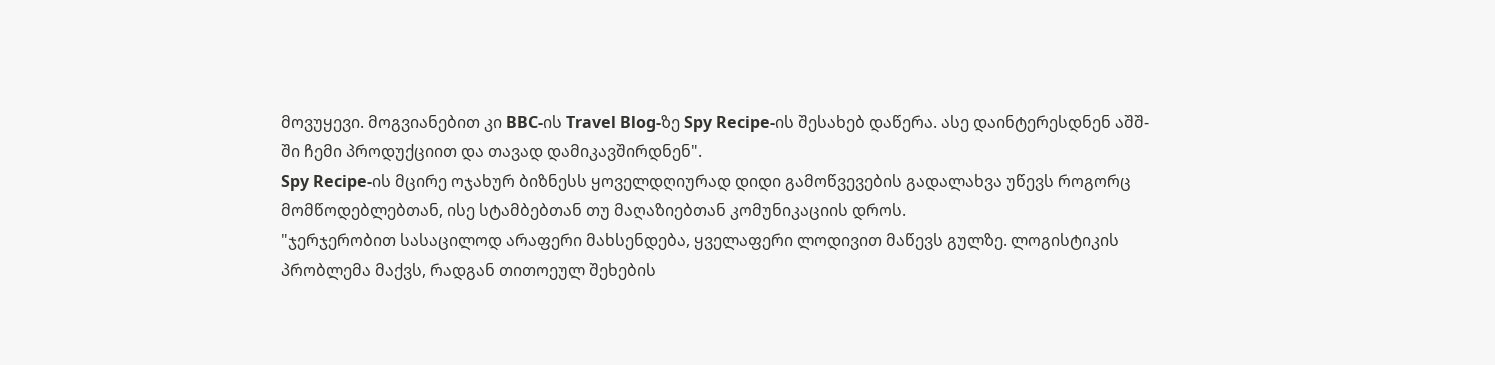მოვუყევი. მოგვიანებით კი BBC-ის Travel Blog-ზე Spy Recipe-ის შესახებ დაწერა. ასე დაინტერესდნენ აშშ-ში ჩემი პროდუქციით და თავად დამიკავშირდნენ".
Spy Recipe-ის მცირე ოჯახურ ბიზნესს ყოველდღიურად დიდი გამოწვევების გადალახვა უწევს როგორც მომწოდებლებთან, ისე სტამბებთან თუ მაღაზიებთან კომუნიკაციის დროს.
"ჯერჯერობით სასაცილოდ არაფერი მახსენდება, ყველაფერი ლოდივით მაწევს გულზე. ლოგისტიკის პრობლემა მაქვს, რადგან თითოეულ შეხების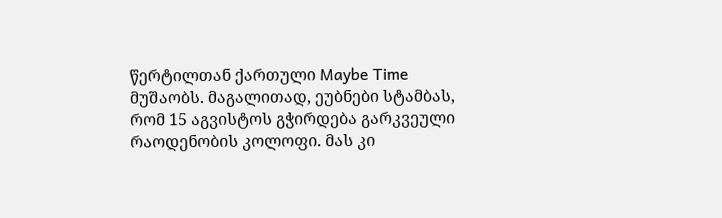წერტილთან ქართული Maybe Time მუშაობს. მაგალითად, ეუბნები სტამბას, რომ 15 აგვისტოს გჭირდება გარკვეული რაოდენობის კოლოფი. მას კი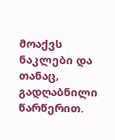მოაქვს ნაკლები და თანაც, გადღაბნილი წარწერით.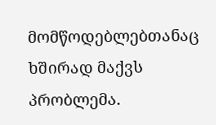მომწოდებლებთანაც ხშირად მაქვს პრობლემა.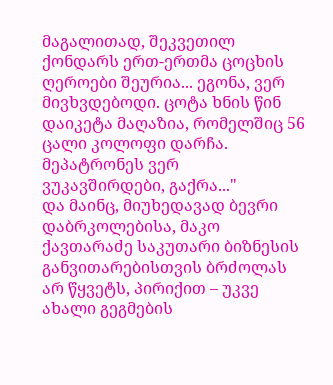მაგალითად, შეკვეთილ ქონდარს ერთ-ერთმა ცოცხის ღეროები შეურია... ეგონა, ვერ მივხვდებოდი. ცოტა ხნის წინ დაიკეტა მაღაზია, რომელშიც 56 ცალი კოლოფი დარჩა. მეპატრონეს ვერ ვუკავშირდები, გაქრა..."
და მაინც, მიუხედავად ბევრი დაბრკოლებისა, მაკო ქავთარაძე საკუთარი ბიზნესის განვითარებისთვის ბრძოლას არ წყვეტს, პირიქით – უკვე ახალი გეგმების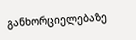განხორციელებაზე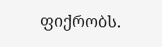ფიქრობს.